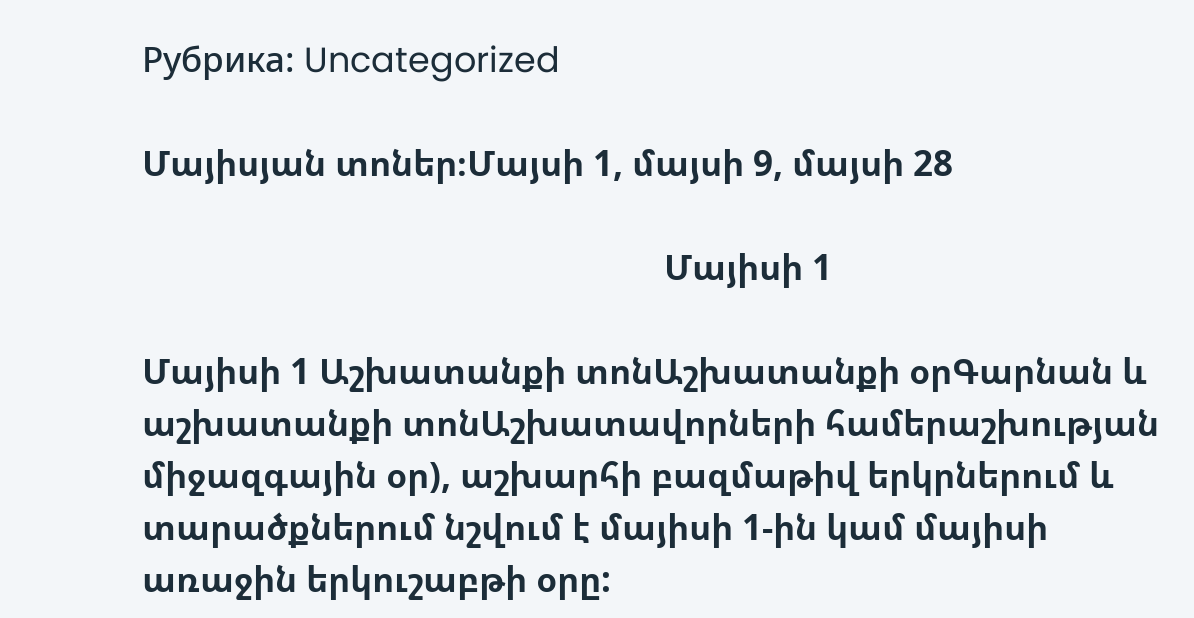Рубрика: Uncategorized

Մայիսյան տոներ։Մայսի 1, մայսի 9, մայսի 28

                                                          Մայիսի 1

Մայիսի 1 Աշխատանքի տոնԱշխատանքի օրԳարնան և աշխատանքի տոնԱշխատավորների համերաշխության միջազգային օր), աշխարհի բազմաթիվ երկրներում և տարածքներում նշվում է մայիսի 1-ին կամ մայիսի առաջին երկուշաբթի օրը: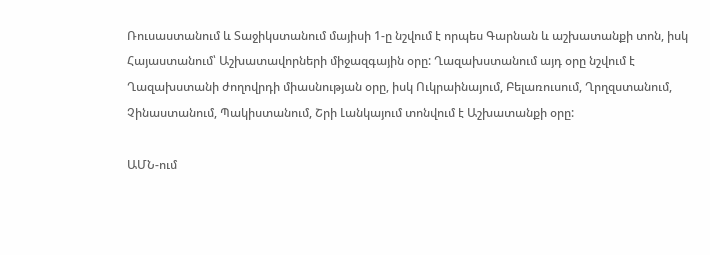Ռուսաստանում և Տաջիկստանում մայիսի 1-ը նշվում է որպես Գարնան և աշխատանքի տոն, իսկ Հայաստանում՝ Աշխատավորների միջազգային օրը: Ղազախստանում այդ օրը նշվում է Ղազախստանի ժողովրդի միասնության օրը, իսկ Ուկրաինայում, Բելառուսում, Ղրղզստանում, Չինաստանում, Պակիստանում, Շրի Լանկայում տոնվում է Աշխատանքի օրը:

ԱՄՆ-ում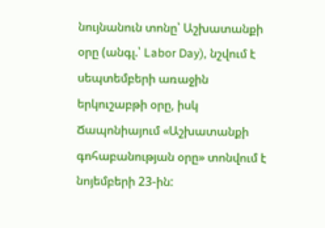նույնանուն տոնը՝ Աշխատանքի օրը (անգլ.՝ Labor Day), նշվում է սեպտեմբերի առաջին երկուշաբթի օրը, իսկ Ճապոնիայում «Աշխատանքի գոհաբանության օրը» տոնվում է նոյեմբերի 23-ին: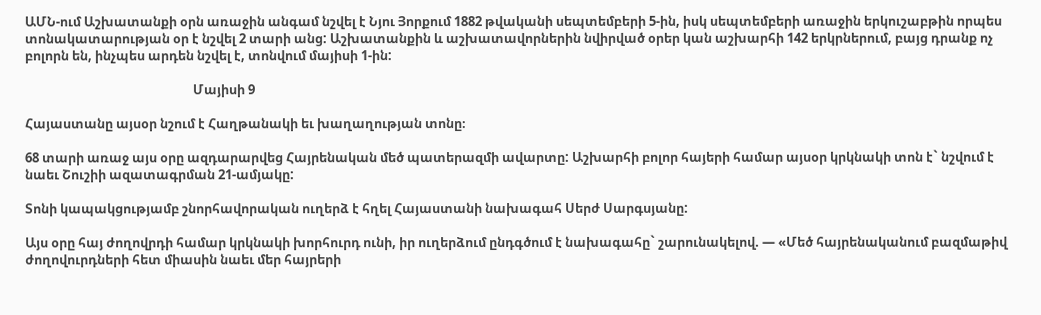ԱՄՆ-ում Աշխատանքի օրն առաջին անգամ նշվել է Նյու Յորքում 1882 թվականի սեպտեմբերի 5-ին, իսկ սեպտեմբերի առաջին երկուշաբթին որպես տոնակատարության օր է նշվել 2 տարի անց: Աշխատանքին և աշխատավորներին նվիրված օրեր կան աշխարհի 142 երկրներում, բայց դրանք ոչ բոլորն են, ինչպես արդեն նշվել է, տոնվում մայիսի 1-ին:

                                                        Մայիսի 9

Հայաստանը այսօր նշում է Հաղթանակի եւ խաղաղության տոնը։

68 տարի առաջ այս օրը ազդարարվեց Հայրենական մեծ պատերազմի ավարտը: Աշխարհի բոլոր հայերի համար այսօր կրկնակի տոն է` նշվում է նաեւ Շուշիի ազատագրման 21-ամյակը:

Տոնի կապակցությամբ շնորհավորական ուղերձ է հղել Հայաստանի նախագահ Սերժ Սարգսյանը:

Այս օրը հայ ժողովրդի համար կրկնակի խորհուրդ ունի, իր ուղերձում ընդգծում է նախագահը` շարունակելով. — «Մեծ հայրենականում բազմաթիվ ժողովուրդների հետ միասին նաեւ մեր հայրերի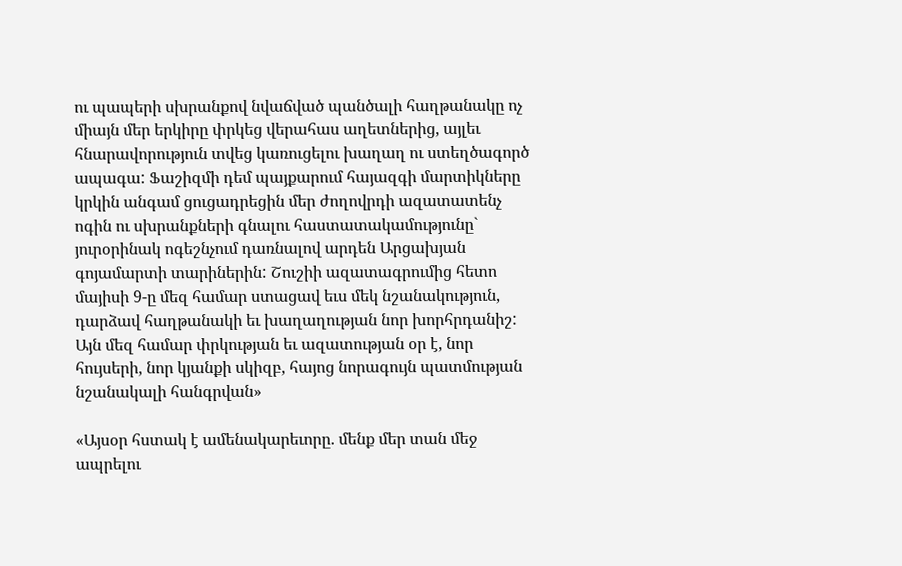ու պապերի սխրանքով նվաճված պանծալի հաղթանակը ոչ միայն մեր երկիրը փրկեց վերահաս աղետներից, այլեւ հնարավորություն տվեց կառուցելու խաղաղ ու ստեղծագործ ապագա: Ֆաշիզմի դեմ պայքարում հայազգի մարտիկները կրկին անգամ ցուցադրեցին մեր ժողովրդի ազատատենչ ոգին ու սխրանքների գնալու հաստատակամությունը` յուրօրինակ ոգեշնչում դառնալով արդեն Արցախյան գոյամարտի տարիներին: Շուշիի ազատագրումից հետո մայիսի 9-ը մեզ համար ստացավ եւս մեկ նշանակություն, դարձավ հաղթանակի եւ խաղաղության նոր խորհրդանիշ: Այն մեզ համար փրկության եւ ազատության օր է, նոր հույսերի, նոր կյանքի սկիզբ, հայոց նորագույն պատմության նշանակալի հանգրվան»

«Այսօր հստակ է ամենակարեւորը. մենք մեր տան մեջ ապրելու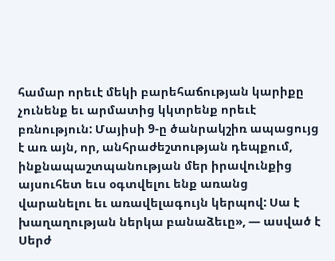համար որեւէ մեկի բարեհաճության կարիքը չունենք եւ արմատից կկտրենք որեւէ բռնություն: Մայիսի 9-ը ծանրակշիռ ապացույց է առ այն, որ, անհրաժեշտության դեպքում, ինքնապաշտպանության մեր իրավունքից այսուհետ եւս օգտվելու ենք առանց վարանելու եւ առավելագույն կերպով: Սա է խաղաղության ներկա բանաձեւը», — ասված է Սերժ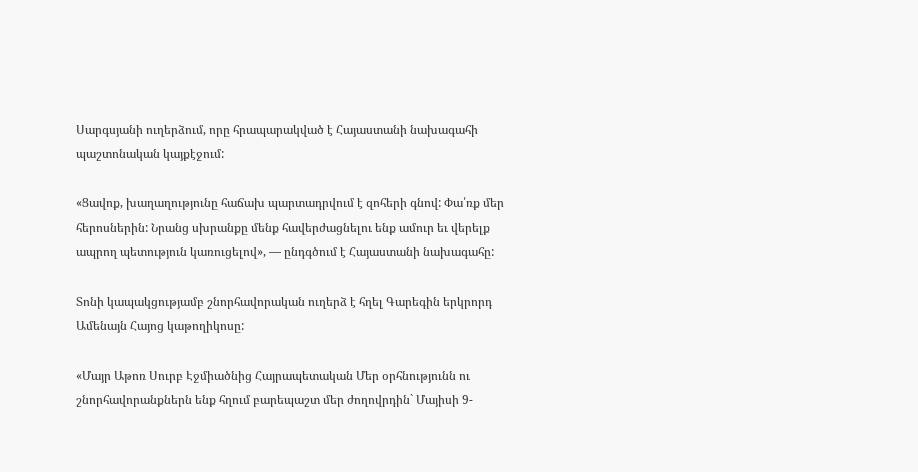Սարգսյանի ուղերձում, որը հրապարակված է Հայաստանի նախագահի պաշտոնական կայքէջում:

«Ցավոք, խաղաղությունը հաճախ պարտադրվում է զոհերի գնով: Փա՛ռք մեր հերոսներին: Նրանց սխրանքը մենք հավերժացնելու ենք ամուր եւ վերելք ապրող պետություն կառուցելով», — ընդգծում է Հայաստանի նախագահը:

Տոնի կապակցությամբ շնորհավորական ուղերձ է հղել Գարեգին երկրորդ Ամենայն Հայոց կաթողիկոսը:

«Մայր Աթոռ Սուրբ Էջմիածնից Հայրապետական Մեր օրհնությունն ու շնորհավորանքներն ենք հղում բարեպաշտ մեր ժողովրդին` Մայիսի 9-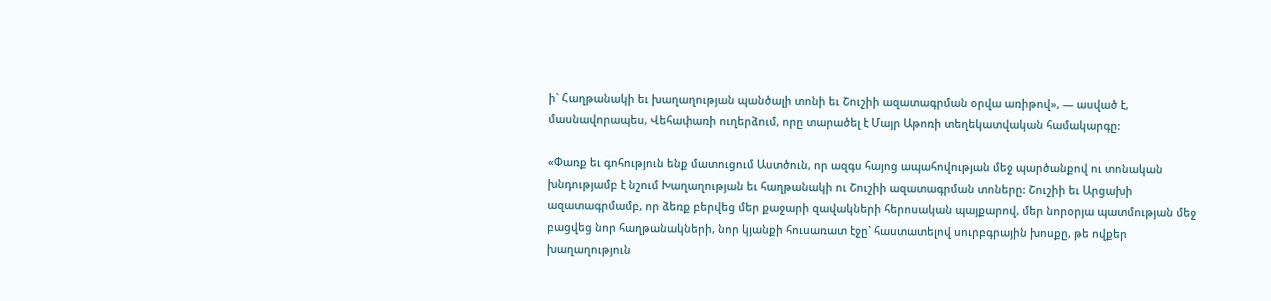ի` Հաղթանակի եւ խաղաղության պանծալի տոնի եւ Շուշիի ազատագրման օրվա առիթով», — ասված է, մասնավորապես, Վեհափառի ուղերձում, որը տարածել է Մայր Աթոռի տեղեկատվական համակարգը:

«Փառք եւ գոհություն ենք մատուցում Աստծուն, որ ազգս հայոց ապահովության մեջ պարծանքով ու տոնական խնդությամբ է նշում Խաղաղության եւ հաղթանակի ու Շուշիի ազատագրման տոները: Շուշիի եւ Արցախի ազատագրմամբ, որ ձեռք բերվեց մեր քաջարի զավակների հերոսական պայքարով, մեր նորօրյա պատմության մեջ բացվեց նոր հաղթանակների, նոր կյանքի հուսառատ էջը` հաստատելով սուրբգրային խոսքը, թե ովքեր խաղաղություն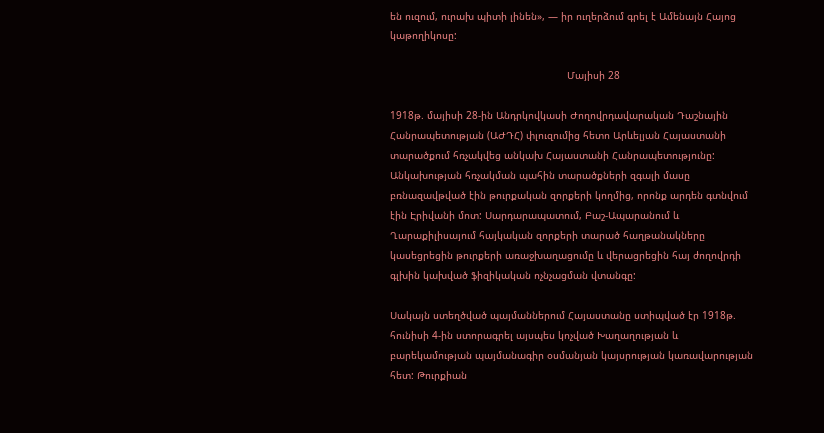են ուզում, ուրախ պիտի լինեն», — իր ուղերձում գրել է Ամենայն Հայոց կաթողիկոսը:

                                                           Մայիսի 28

1918թ. մայիսի 28-ին Անդրկովկասի Ժողովրդավարական Դաշնային Հանրապետության (ԱԺԴՀ) փլուզումից հետո Արևելյան Հայաստանի տարածքում հռչակվեց անկախ Հայաստանի Հանրապետությունը: Անկախության հռչակման պահին տարածքների զգալի մասը բռնազավթված էին թուրքական զորքերի կողմից, որոնք արդեն գտնվում էին Էրիվանի մոտ: Սարդարապատում, Բաշ-Ապարանում և Ղարաքիլիսայում հայկական զորքերի տարած հաղթանակները կասեցրեցին թուրքերի առաջխաղացումը և վերացրեցին հայ ժողովրդի գլխին կախված ֆիզիկական ոչնչացման վտանգը:

Սակայն ստեղծված պայմաններում Հայաստանը ստիպված էր 1918թ. հունիսի 4-ին ստորագրել այսպես կոչված Խաղաղության և բարեկամության պայմանագիր օսմանյան կայսրության կառավարության հետ: Թուրքիան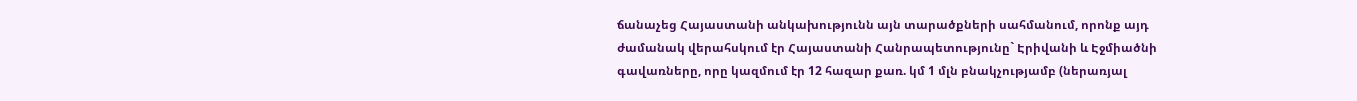ճանաչեց Հայաստանի անկախությունն այն տարածքների սահմանում, որոնք այդ ժամանակ վերահսկում էր Հայաստանի Հանրապետությունը` Էրիվանի և Էջմիածնի գավառները, որը կազմում էր 12 հազար քառ. կմ 1 մլն բնակչությամբ (ներառյալ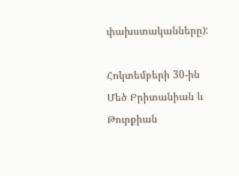փախստականները):

Հոկտեմբերի 30-ին Մեծ Բրիտանիան և Թուրքիան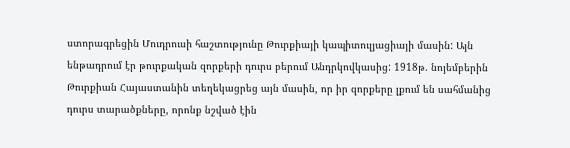ստորագրեցին Մուդրուսի հաշտությունը Թուրքիայի կապիտուլյացիայի մասին: Այն ենթադրում էր թուրքական զորքերի դուրս բերում Անդրկովկասից: 1918թ. նոյեմբերին Թուրքիան Հայաստանին տեղեկացրեց այն մասին, որ իր զորքերը լքում են սահմանից դուրս տարածքները, որոնք նշված էին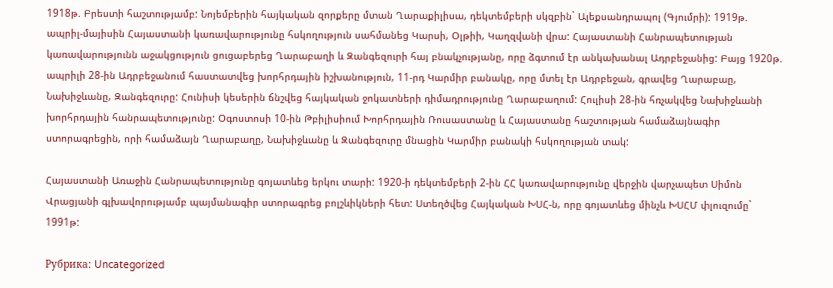1918թ. Բրեստի հաշտությամբ: Նոյեմբերին հայկական զորքերը մտան Ղարաքիլիսա, դեկտեմբերի սկզբին` Ալեքսանդրապոլ (Գյումրի): 1919թ. ապրիլ-մայիսին Հայաստանի կառավարությունը հսկողություն սահմանեց Կարսի, Օլթիի, Կաղզվանի վրա: Հայաստանի Հանրապետության կառավարությունն աջակցություն ցուցաբերեց Ղարաբաղի և Զանգեզուրի հայ բնակչությանը, որը ձգտում էր անկախանալ Ադրբեջանից: Բայց 1920թ. ապրիլի 28-ին Ադրբեջանում հաստատվեց խորհրդային իշխանություն, 11-րդ Կարմիր բանակը, որը մտել էր Ադրբեջան, գրավեց Ղարաբաը, Նախիջևանը, Զանգեզուրը: Հունիսի կեսերին ճնշվեց հայկական ջոկատների դիմադրությունը Ղարաբաղում: Հուլիսի 28-ին հռչակվեց Նախիջևանի խորհրդային հանրապետությունը: Օգոստոսի 10-ին Թբիլիսիում Խորհրդային Ռուսաստանը և Հայաստանը հաշտության համաձայնագիր ստորագրեցին, որի համաձայն Ղարաբաղը, Նախիջևանը և Զանգեզուրը մնացին Կարմիր բանակի հսկողության տակ:

Հայաստանի Առաջին Հանրապետությունը գոյատևեց երկու տարի: 1920-ի դեկտեմբերի 2-ին ՀՀ կառավարությունը վերջին վարչապետ Սիմոն Վրացյանի գլխավորությամբ պայմանագիր ստորագրեց բոլշևիկների հետ: Ստեղծվեց Հայկական ԽՍՀ-ն, որը գոյատևեց մինչև ԽՍՀՄ փլուզումը` 1991թ:

Рубрика: Uncategorized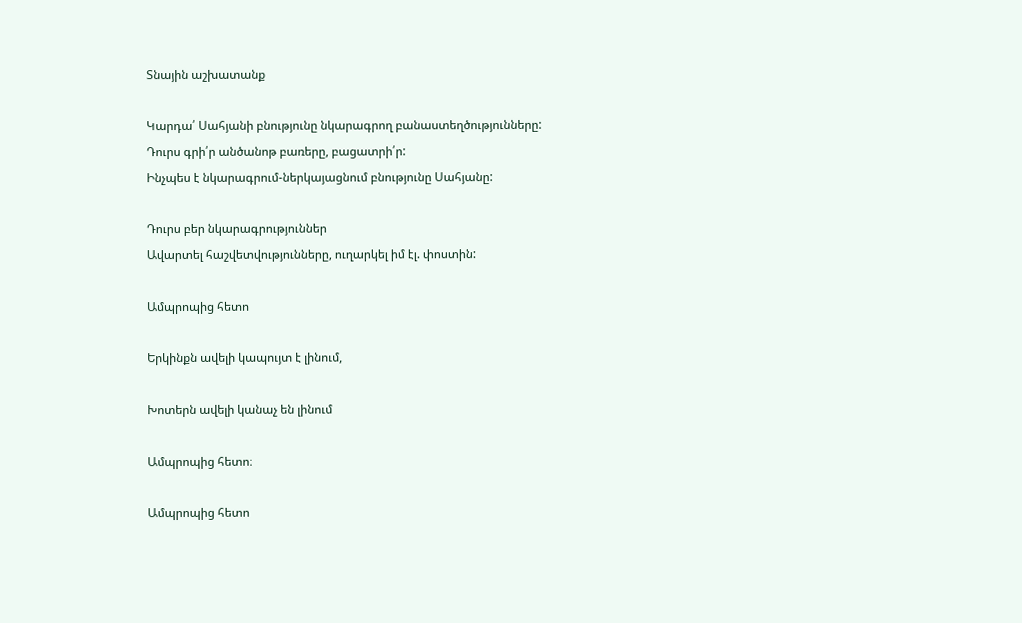Տնային աշխատանք

Կարդա՛ Սահյանի բնությունը նկարագրող բանաստեղծությունները:
Դուրս գրի՛ր անծանոթ բառերը, բացատրի՛ր:
Ինչպես է նկարագրում-ներկայացնում բնությունը Սահյանը:

Դուրս բեր նկարագրություններ
Ավարտել հաշվետվությունները, ուղարկել իմ էլ. փոստին:

Ամպրոպից հետո

Երկինքն ավելի կապույտ է լինում,

Խոտերն ավելի կանաչ են լինում

Ամպրոպից հետո։

Ամպրոպից հետո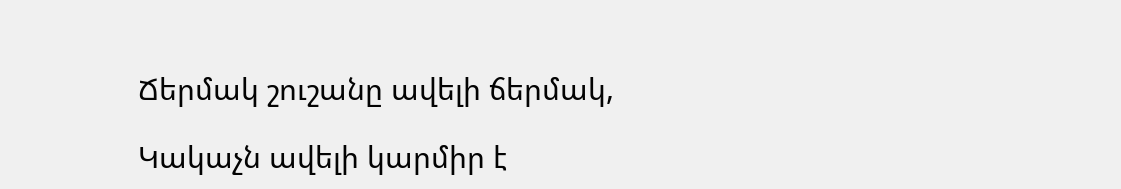Ճերմակ շուշանը ավելի ճերմակ,

Կակաչն ավելի կարմիր է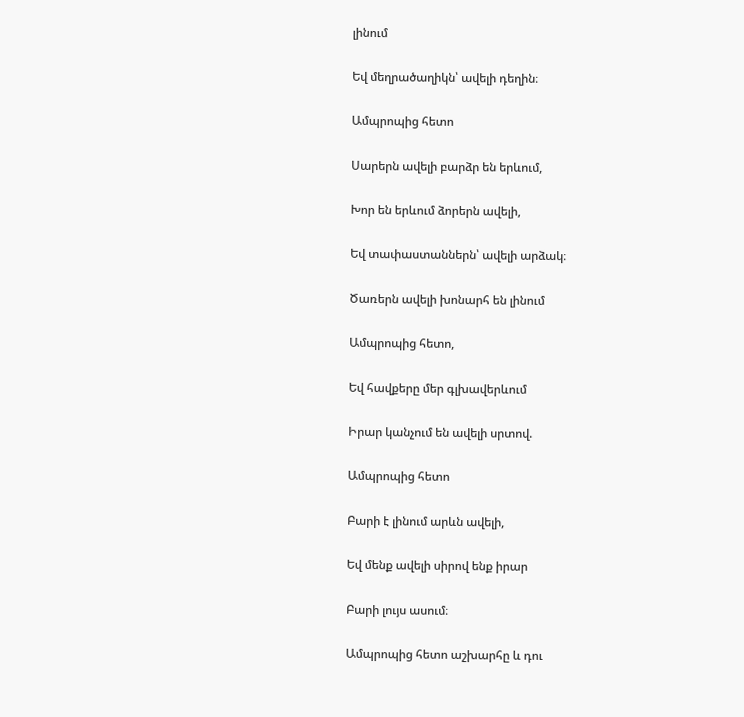լինում

Եվ մեղրածաղիկն՝ ավելի դեղին։

Ամպրոպից հետո

Սարերն ավելի բարձր են երևում,

Խոր են երևում ձորերն ավելի,

Եվ տափաստաններն՝ ավելի արձակ։

Ծառերն ավելի խոնարհ են լինում

Ամպրոպից հետո,

Եվ հավքերը մեր գլխավերևում

Իրար կանչում են ավելի սրտով.

Ամպրոպից հետո

Բարի է լինում արևն ավելի,

Եվ մենք ավելի սիրով ենք իրար

Բարի լույս ասում։

Ամպրոպից հետո աշխարհը և դու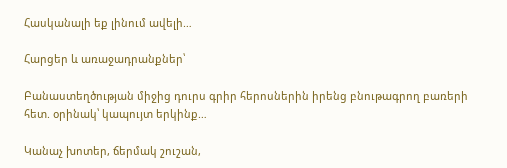Հասկանալի եք լինում ավելի…

Հարցեր և առաջադրանքներ՝

Բանաստեղծության միջից դուրս գրիր հերոսներին իրենց բնութագրող բառերի հետ. օրինակ՝ կապույտ երկինք…

Կանաչ խոտեր, ճերմակ շուշան,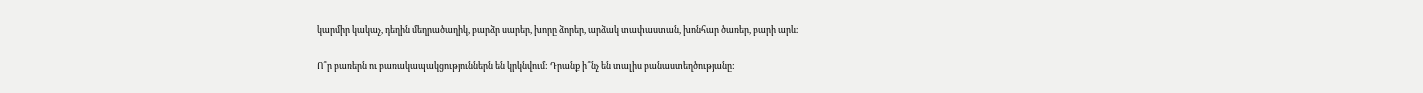կարմիր կակաչ, դեղին մեղրածաղիկ, բարձր սարեր, խորը ձորեր, արձակ տափաստան, խոնհար ծառեր, բարի արև։

Ո՞ր բառերն ու բառակապակցություններն են կրկնվում: Դրանք ի՞նչ են տալիս բանաստեղծությանը: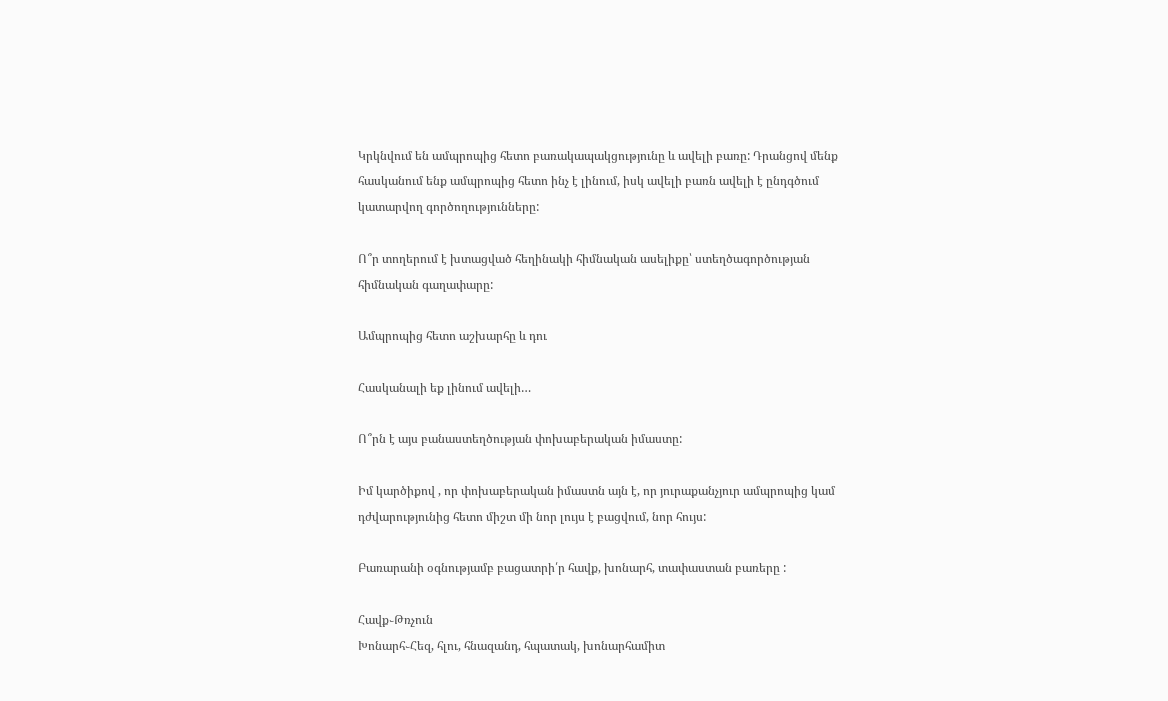Կրկնվում են ամպրոպից հետո բառակապակցությունը և ավելի բառը: Դրանցով մենք հասկանում ենք ամպրոպից հետո ինչ է լինում, իսկ ավելի բառն ավելի է ընդգծում կատարվող գործողությունները:

Ո՞ր տողերում է խտացված հեղինակի հիմնական ասելիքը՝ ստեղծագործության հիմնական գաղափարը:

Ամպրոպից հետո աշխարհը և դու

Հասկանալի եք լինում ավելի…

Ո՞րն է այս բանաստեղծության փոխաբերական իմաստը:

Իմ կարծիքով , որ փոխաբերական իմաստն այն է, որ յուրաքանչյուր ամպրոպից կամ դժվարությունից հետո միշտ մի նոր լույս է բացվում, նոր հույս:

Բառարանի օգնությամբ բացատրի՛ր հավք, խոնարհ, տափաստան բառերը :

Հավք֊Թռչուն
Խոնարհ֊Հեզ, հլու, հնազանդ, հպատակ, խոնարհամիտ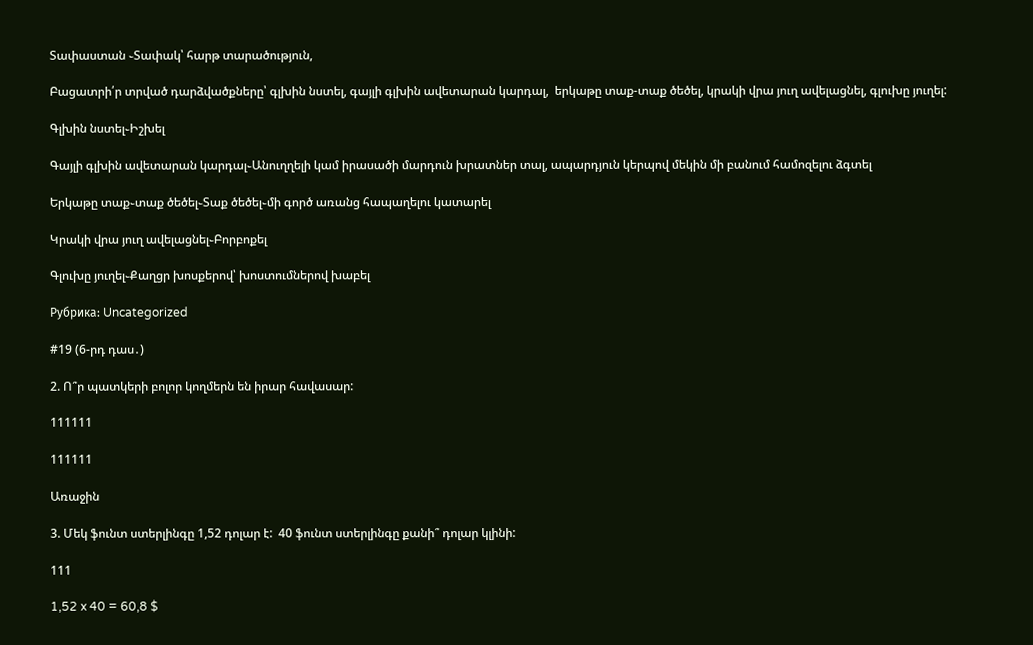Տափաստան ֊Տափակ՝ հարթ տարածություն,

Բացատրի՛ր տրված դարձվածքները՝ գլխին նստել, գայլի գլխին ավետարան կարդալ,  երկաթը տաք-տաք ծեծել, կրակի վրա յուղ ավելացնել, գլուխը յուղել:

Գլխին նստել֊Իշխել

Գայլի գլխին ավետարան կարդալ֊Անուղղելի կամ իրասածի մարդուն խրատներ տալ, ապարդյուն կերպով մեկին մի բանում համոզելու ձգտել

Երկաթը տաք֊տաք ծեծել֊Տաք ծեծել֊մի գործ առանց հապաղելու կատարել

Կրակի վրա յուղ ավելացնել֊Բորբոքել

Գլուխը յուղել֊Քաղցր խոսքերով՝ խոստումներով խաբել

Рубрика: Uncategorized

#19 (6-րդ դաս․)

2. Ո՞ր պատկերի բոլոր կողմերն են իրար հավասար:

111111

111111

Առաջին

3. Մեկ ֆունտ ստերլինգը 1,52 դոլար է:  40 ֆունտ ստերլինգը քանի՞ դոլար կլինի:

111

1,52 x 40 = 60,8 $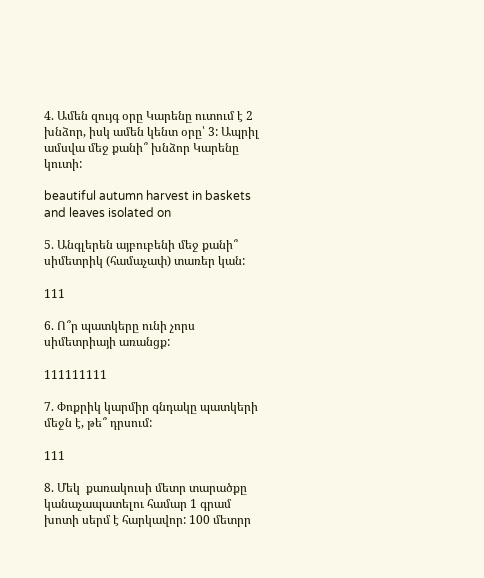4. Ամեն զույգ օրը Կարենը ուտում է 2 խնձոր, իսկ ամեն կենտ օրը՝ 3: Ապրիլ ամսվա մեջ քանի՞ խնձոր Կարենը կուտի:

beautiful autumn harvest in baskets and leaves isolated on

5. Անգլերեն այբուբենի մեջ քանի՞ սիմետրիկ (համաչափ) տառեր կան:

111

6. Ո՞ր պատկերը ունի չորս սիմետրիայի առանցք:

111111111

7. Փոքրիկ կարմիր գնդակը պատկերի մեջն է, թե՞ դրսում:

111

8. Մեկ  քառակուսի մետր տարածքը կանաչապատելու համար 1 գրամ խոտի սերմ է հարկավոր: 100 մետրր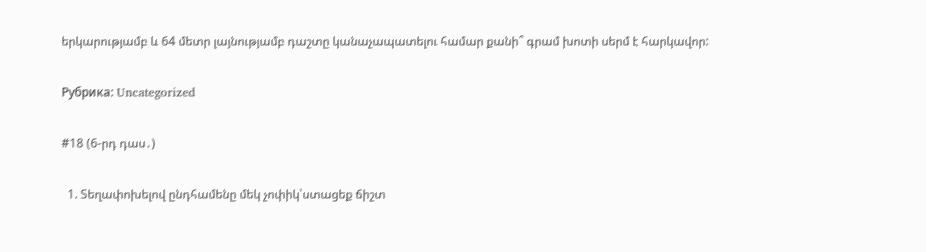երկարությամբ և 64 մետր լայնությամբ դաշտը կանաչապատելու համար քանի՞ գրամ խոտի սերմ է հարկավոր:

Рубрика: Uncategorized

#18 (6-րդ դաս․)

  1. Տեղափոխելով ընդհամենը մեկ չոփիկ՝ստացեք ճիշտ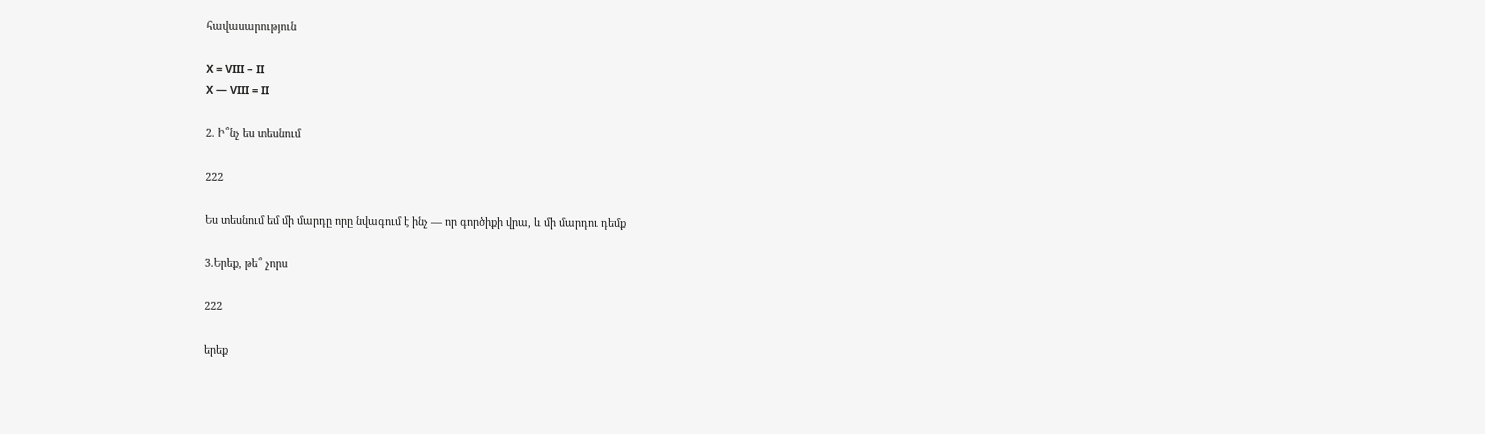հավասարություն

X = VIII – II
X — VIII = II

2. Ի՞նչ ես տեսնում

222

Ես տեսնում եմ մի մարդը որը նվագում է ինչ — որ գործիքի վրա, և մի մարդու դեմք

3.Երեք, թե՞ չորս

222

երեք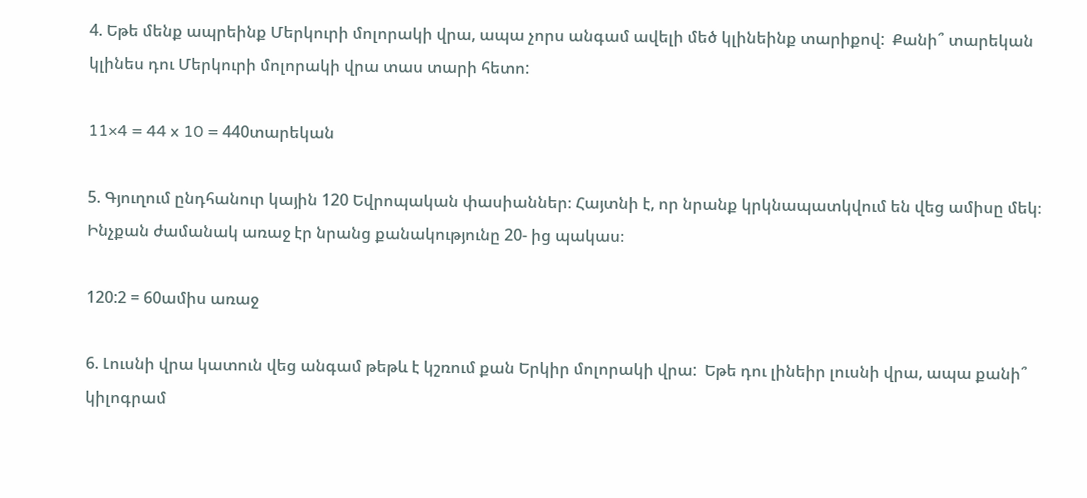4. Եթե մենք ապրեինք Մերկուրի մոլորակի վրա, ապա չորս անգամ ավելի մեծ կլինեինք տարիքով:  Քանի՞ տարեկան կլինես դու Մերկուրի մոլորակի վրա տաս տարի հետո:

11×4 = 44 x 10 = 440տարեկան

5. Գյուղում ընդհանուր կային 120 Եվրոպական փասիաններ։ Հայտնի է, որ նրանք կրկնապատկվում են վեց ամիսը մեկ։ Ինչքան ժամանակ առաջ էր նրանց քանակությունը 20- ից պակաս։

120:2 = 60ամիս առաջ

6. Լուսնի վրա կատուն վեց անգամ թեթև է կշռում քան Երկիր մոլորակի վրա:  Եթե դու լինեիր լուսնի վրա, ապա քանի՞ կիլոգրամ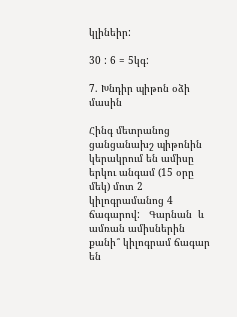կլինեիր:

30 : 6 = 5կգ:

7. Խնդիր պիթոն օձի մասին

Հինգ մետրանոց ցանցանախշ պիթոնին կերակրում են ամիսը երկու անգամ (15 օրը մեկ) մոտ 2 կիլոգրամանոց 4 ճագարով:   Գարնան  և ամռան ամիսներին քանի՞ կիլոգրամ ճագար են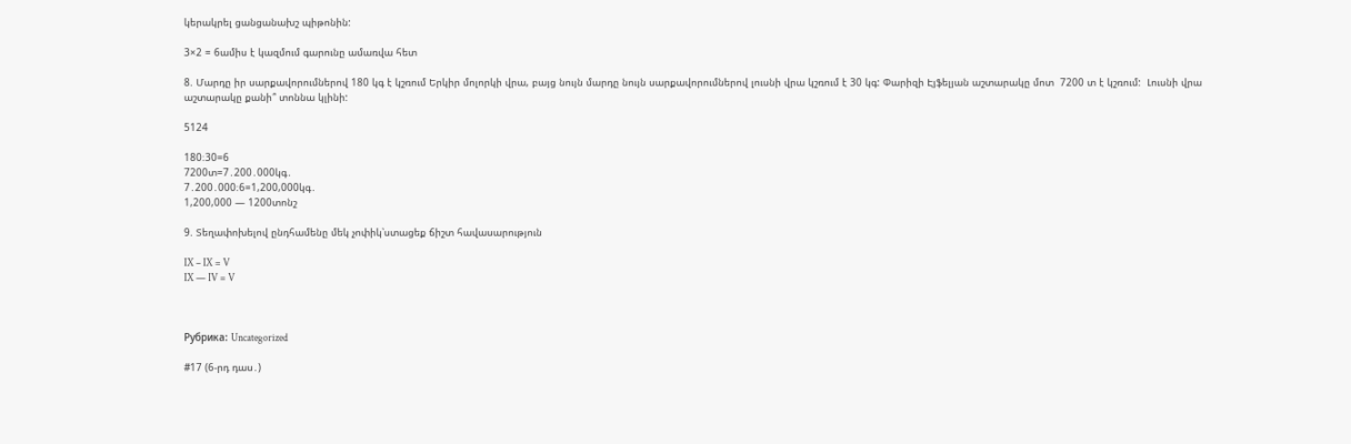կերակրել ցանցանախշ պիթոնին:

3×2 = 6ամիս է կազմում գարունը ամառվա հետ

8. Մարդը իր սարքավորումներով 180 կգ է կշռում Երկիր մոլորկի վրա, բայց նույն մարդը նույն սարքավորումներով լուսնի վրա կշռում է 30 կգ: Փարիզի Էյֆելյան աշտարակը մոտ  7200 տ է կշռում:  Լուսնի վրա աշտարակը քանի՞ տոննա կլինի:

5124

180։30=6
7200տ=7․200․000կգ․
7․200․000։6=1,200,000կգ․
1,200,000 — 1200տոնշ

9. Տեղափոխելով ընդհամենը մեկ չոփիկ՝ստացեք ճիշտ հավասարություն

IX – IX = V
IX — IV = V



Рубрика: Uncategorized

#17 (6-րդ դաս․)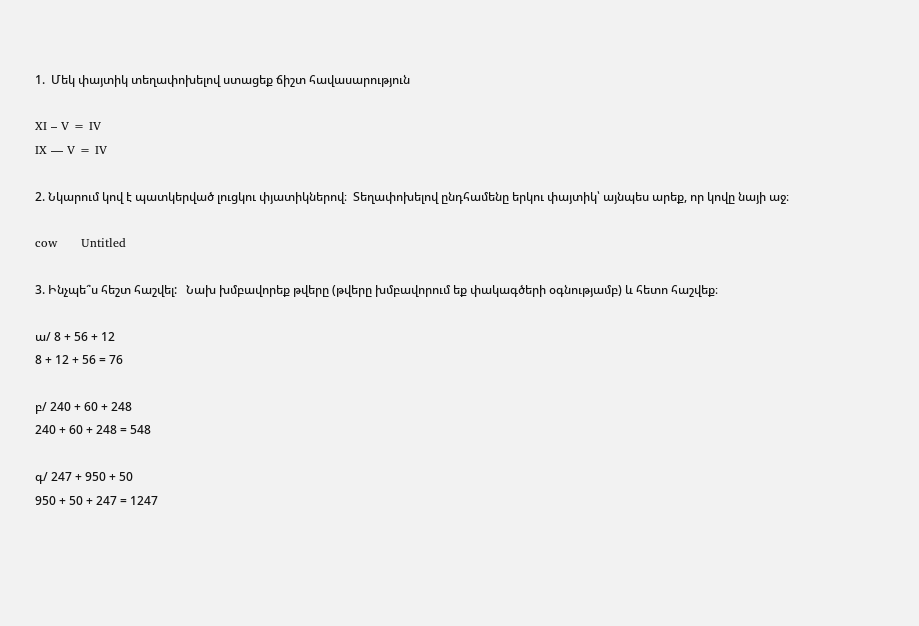1.  Մեկ փայտիկ տեղափոխելով ստացեք ճիշտ հավասարություն

XI – V = IV
IX — V = IV

2. Նկարում կով է պատկերված լուցկու փյատիկներով։  Տեղափոխելով ընդհամենը երկու փայտիկ՝ այնպես արեք, որ կովը նայի աջ։

cow      Untitled

3. Ինչպե՞ս հեշտ հաշվել:   Նախ խմբավորեք թվերը (թվերը խմբավորում եք փակագծերի օգնությամբ) և հետո հաշվեք։

ա/ 8 + 56 + 12
8 + 12 + 56 = 76

բ/ 240 + 60 + 248
240 + 60 + 248 = 548

գ/ 247 + 950 + 50
950 + 50 + 247 = 1247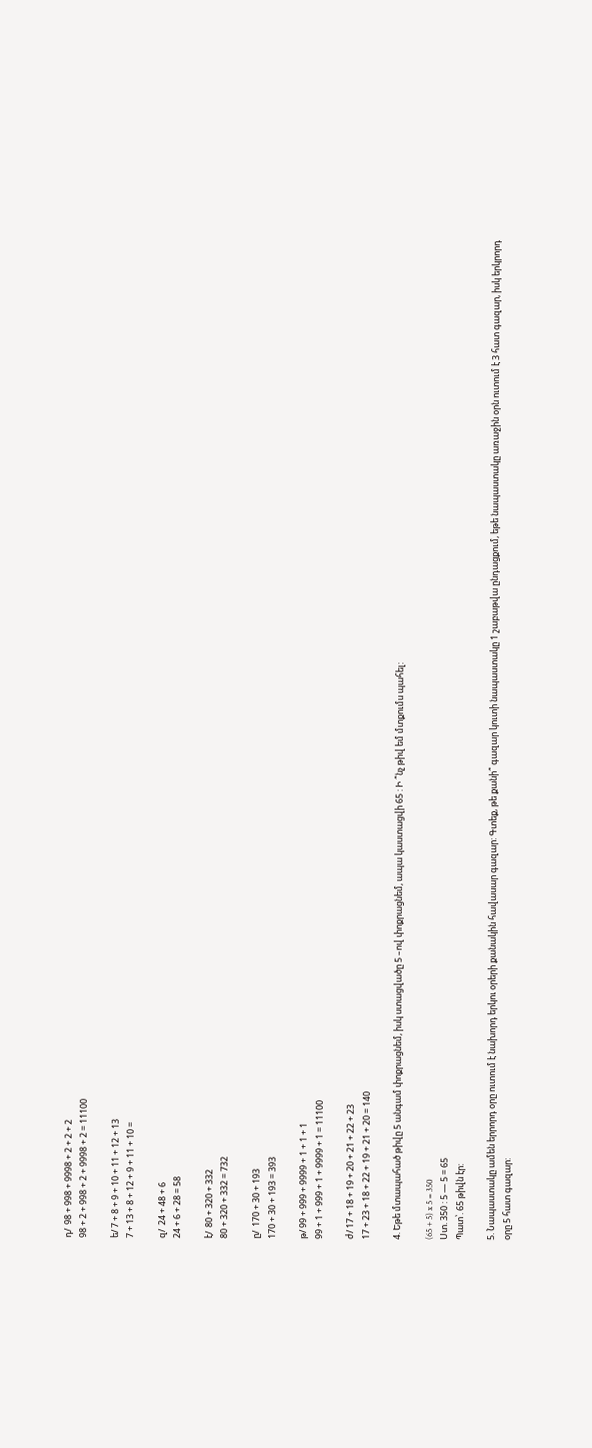դ/  98 + 998 + 9998 + 2 + 2 + 2
98 + 2 + 998 + 2 + 9998 + 2 = 11100

ե/ 7 + 8 + 9 + 10 + 11 + 12 + 13
7 + 13 + 8 + 12 + 9 + 11 + 10 =

զ/  24 + 48 + 6
24 + 6 + 28 = 58

է/  80 + 320 + 332
80 + 320 + 332 = 732

ը/  170 + 30 + 193
170 + 30 + 193 = 393

թ/ 99 + 999 + 9999 + 1 + 1 + 1
99 + 1 + 999 + 1 + 9999 + 1 = 11100

ժ/ 17 + 18 + 19 + 20 + 21 + 22 + 23
17 + 23 + 18 + 22 + 19 + 21 + 20 = 140

4. Եթե մտապահած թիվը 5 անգամ փոքրացնեմ, իսկ ստացվածը 5 –ով փոքրացնեմ, ապա կաստացվի 65 : Ի ՞նչ թիվ եմ մտքումս պահել:

(65 + 5) x 5 = 350
Ստ. 350 : 5 — 5 = 65
Պատ՝. 65 թիվն էր:

5. Նապաստակը ամեն երրորդ օրը ուտում է նախորդ երկու օրերի քանակին հավասար գազար: Գտեք, թե քանի՞ գազար կուտի նապաստակը 1 շաբաթվա ընդացքում, եթե նապաստակը առաջին օրն ուտում է 3 հատ գազար, իսկ երկրորդ օրը 5 հատ գազար: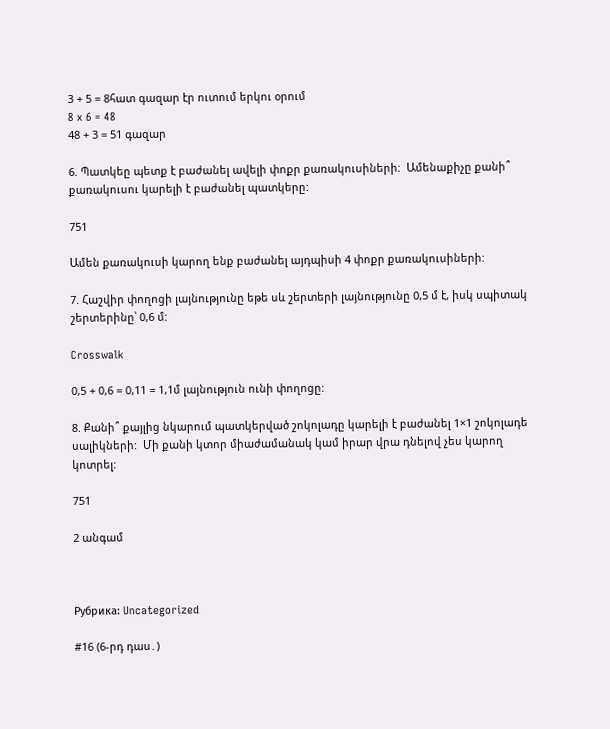3 + 5 = 8հատ գազար էր ուտում երկու օրում
8 x 6 = 48
48 + 3 = 51 գազար

6. Պատկեը պետք է բաժանել ավելի փոքր քառակուսիների:  Ամենաքիչը քանի՞ քառակուսու կարելի է բաժանել պատկերը:

751

Ամեն քառակուսի կարող ենք բաժանել այդպիսի 4 փոքր քառակուսիների:

7. Հաշվիր փողոցի լայնությունը եթե սև շերտերի լայնությունը 0,5 մ է, իսկ սպիտակ շերտերինը՝ 0,6 մ:

Crosswalk

0,5 + 0,6 = 0,11 = 1,1մ լայնություն ունի փողոցը:

8. Քանի՞ քայլից նկարում պատկերված շոկոլադը կարելի է բաժանել 1×1 շոկոլադե սալիկների:  Մի քանի կտոր միաժամանակ կամ իրար վրա դնելով չես կարող կոտրել:

751

2 անգամ



Рубрика: Uncategorized

#16 (6-րդ դաս․)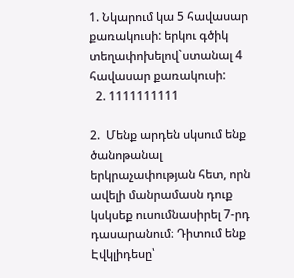1. Նկարում կա 5 հավասար քառակուսի: երկու գծիկ տեղափոխելով`ստանալ 4 հավասար քառակուսի:
  2. 1111111111

2.  Մենք արդեն սկսում ենք ծանոթանալ երկրաչափության հետ, որն ավելի մանրամասն դուք կսկսեք ուսումնասիրել 7-րդ դասարանում։ Դիտում ենք Էվկլիդեսը՝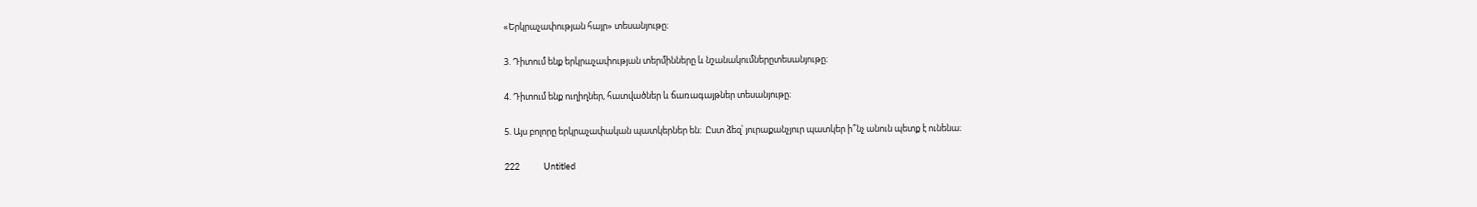«Երկրաչափության հայր» տեսանյութը։

3. Դիտում ենք երկրաչափության տերմինները և նշանակումներըտեսանյութը։

4. Դիտում ենք ուղիղներ, հատվածներ և ճառագայթներ տեսանյութը։

5. Այս բոլորը երկրաչափական պատկերներ են։  Ըստ ձեզ՝ յուրաքանչյուր պատկեր ի՞նչ անուն պետք է ունենա։

222            Untitled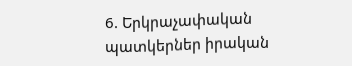6. Երկրաչափական պատկերներ իրական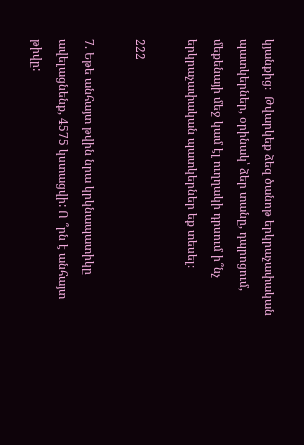կյանքից։  Թվարկեք ձեզ ծանոթ երկրաչափական պատկերներ, օրինակ՝ ձեր տանը, դպրոցում, մեքենայի մեջ կամ էլ ուղղակի դրսում ի՞նչ երկրաչափական պատկերներ եք տեսել։

222

7. Եթե անհայտ թվին նրա կրկնապատիկը ավելացնենք, 4575 կստացվի: Ո ՞րն է անհայտ թիվը: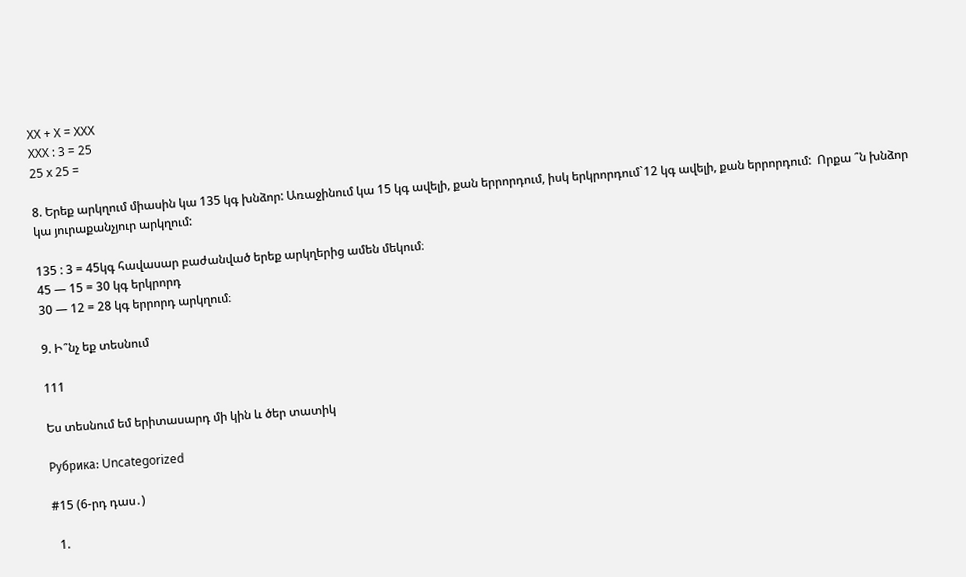XX + X = XXX
XXX : 3 = 25
25 x 25 =

8. Երեք արկղում միասին կա 135 կգ խնձոր: Առաջինում կա 15 կգ ավելի, քան երրորդում, իսկ երկրորդում`12 կգ ավելի, քան երրորդում:  Որքա ՞ն խնձոր կա յուրաքանչյուր արկղում:

135 : 3 = 45կգ հավասար բաժանված երեք արկղերից ամեն մեկում։
45 — 15 = 30 կգ երկրորդ
30 — 12 = 28 կգ երրորդ արկղում։

9. Ի՞նչ եք տեսնում

111

Ես տեսնում եմ երիտասարդ մի կին և ծեր տատիկ

Рубрика: Uncategorized

#15 (6-րդ դաս․)

  1.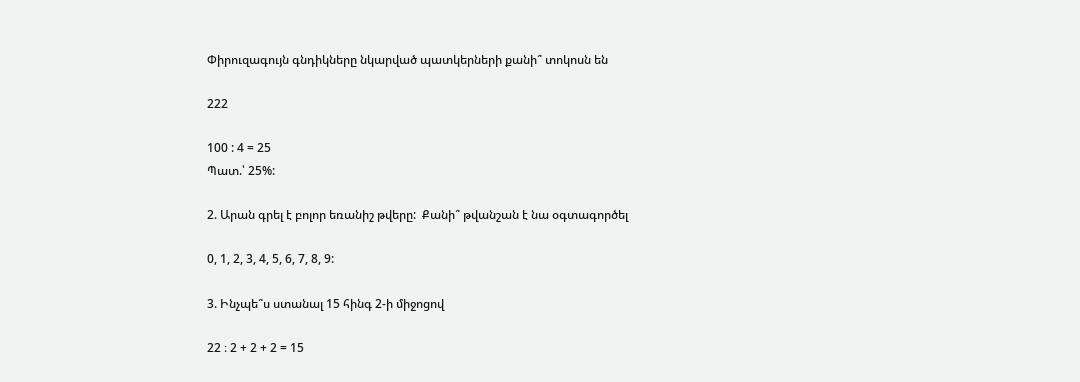Փիրուզագույն գնդիկները նկարված պատկերների քանի՞ տոկոսն են

222

100 : 4 = 25
Պատ.՝ 25%:

2. Արան գրել է բոլոր եռանիշ թվերը:  Քանի՞ թվանշան է նա օգտագործել

0, 1, 2, 3, 4, 5, 6, 7, 8, 9:

3. Ինչպե՞ս ստանալ 15 հինգ 2-ի միջոցով

22 ։ 2 + 2 + 2 = 15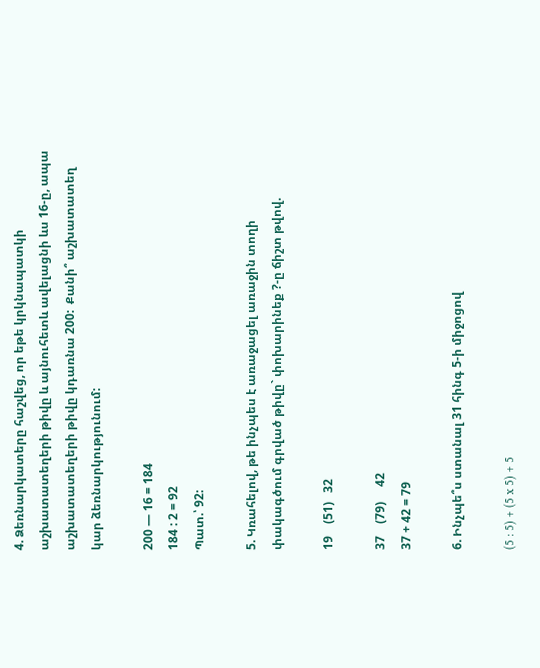4. Ձեռնարկատերը հաշվեց, որ եթե կրկնապատկի աշխատատեղերի թիվը և այնուհետև ավելացնի ևս 16-ը, ապա աշխատատեղերի թիվը կդառնա 200:  Քանի՞ աշխատատեղ կար ձեռնարկությունում:

200 — 16 = 184
184 : 2 = 92
Պատ.՝ 92:

5. Կռահելով, թե ինչպես է առաջացել առաջին տողի փակագծում գրված թիվը` փոխարինեք ?-ը ճիշտ թվով.

19    (51)   32

37    (79)     42
37 + 42 = 79

6. Ինչպե՞ս ստանալ 31 հինգ 5-ի միջոցով

(5 : 5) + (5 x 5) + 5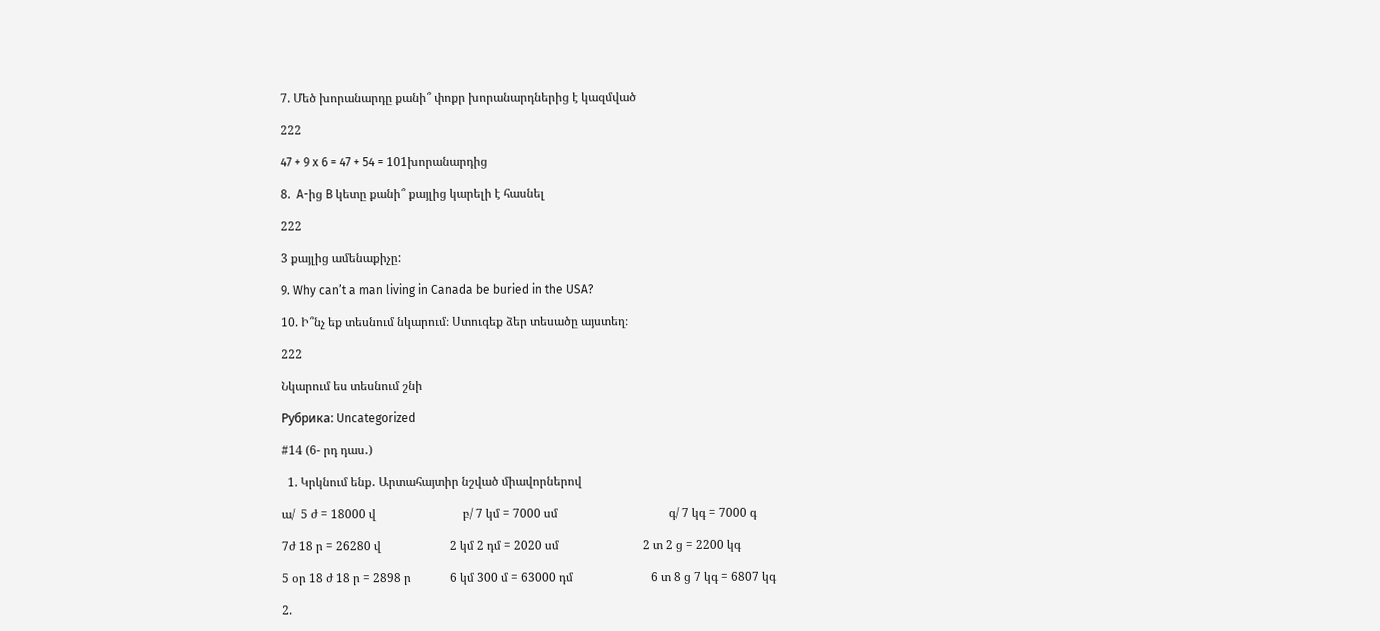7. Մեծ խորանարդը քանի՞ փոքր խորանարդներից է կազմված

222

47 + 9 x 6 = 47 + 54 = 101խորանարդից

8.  A-ից B կետը քանի՞ քայլից կարելի է հասնել

222

3 քայլից ամենաքիչը:

9. Why can’t a man living in Canada be buried in the USA?

10. Ի՞նչ եք տեսնում նկարում։ Ստուգեք ձեր տեսածը այստեղ։

222

Նկարում ես տեսնում շնի

Рубрика: Uncategorized

#14 (6- րդ դաս․)

  1. Կրկնում ենք․ Արտահայտիր նշված միավորներով

ա/  5 ժ = 18000 վ                             բ/ 7 կմ = 7000 սմ                                     գ/ 7 կգ = 7000 գ

7ժ 18 ր = 26280 վ                       2 կմ 2 դմ = 2020 սմ                            2 տ 2 ց = 2200 կգ

5 օր 18 ժ 18 ր = 2898 ր             6 կմ 300 մ = 63000 դմ                          6 տ 8 ց 7 կգ = 6807 կգ

2.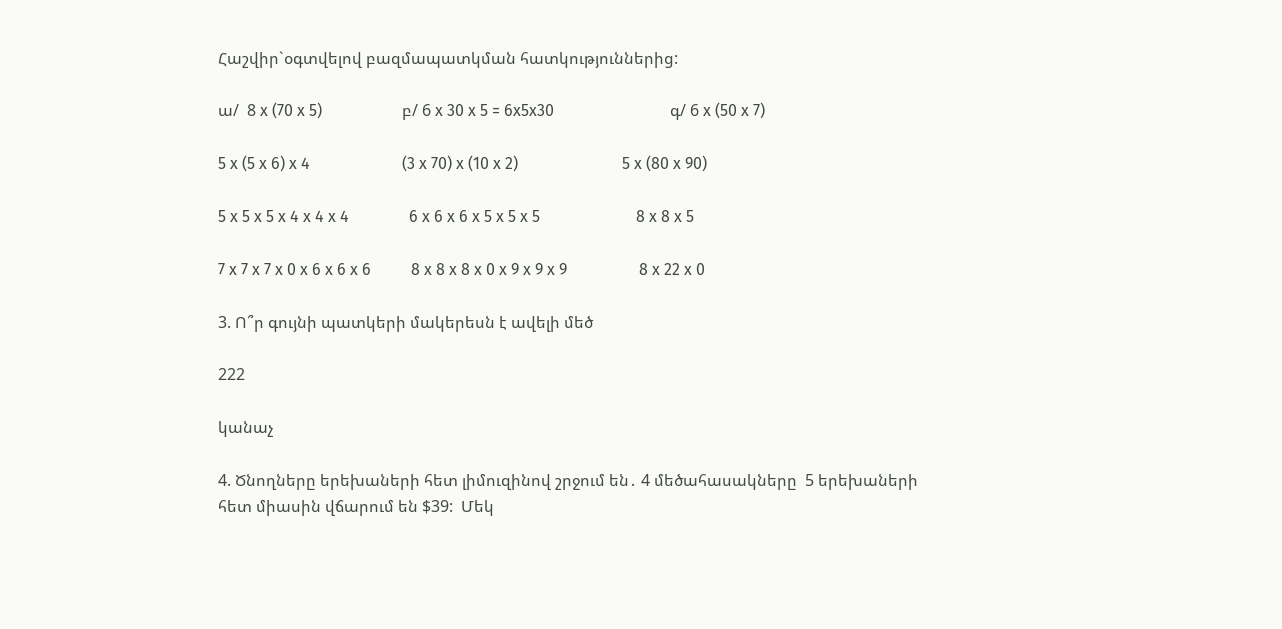Հաշվիր`օգտվելով բազմապատկման հատկություններից:

ա/  8 x (70 x 5)                    բ/ 6 x 30 x 5 = 6x5x30                             գ/ 6 x (50 x 7)

5 x (5 x 6) x 4                       (3 x 70) x (10 x 2)                          5 x (80 x 90)

5 x 5 x 5 x 4 x 4 x 4               6 x 6 x 6 x 5 x 5 x 5                        8 x 8 x 5

7 x 7 x 7 x 0 x 6 x 6 x 6          8 x 8 x 8 x 0 x 9 x 9 x 9                  8 x 22 x 0

3. Ո՞ր գույնի պատկերի մակերեսն է ավելի մեծ

222

կանաչ

4. Ծնողները երեխաների հետ լիմուզինով շրջում են․ 4 մեծահասակները  5 երեխաների հետ միասին վճարում են $39:  Մեկ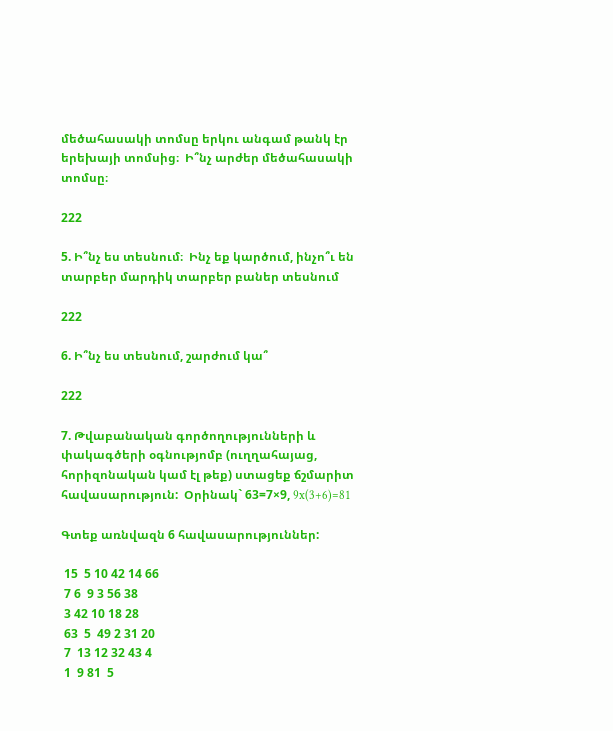մեծահասակի տոմսը երկու անգամ թանկ էր երեխայի տոմսից։  Ի՞նչ արժեր մեծահասակի տոմսը։

222

5. Ի՞նչ ես տեսնում։  Ինչ եք կարծում, ինչո՞ւ են տարբեր մարդիկ տարբեր բաներ տեսնում

222

6. Ի՞նչ ես տեսնում, շարժում կա՞

222

7. Թվաբանական գործողությունների և փակագծերի օգնությոմբ (ուղղահայաց, հորիզոնական կամ էլ թեք) ստացեք ճշմարիտ հավասարություն:  Օրինակ` 63=7×9, 9x(3+6)=81

Գտեք առնվազն 6 հավասարություններ:

 15  5 10 42 14 66
 7 6  9 3 56 38
 3 42 10 18 28
 63  5  49 2 31 20
 7  13 12 32 43 4
 1  9 81  5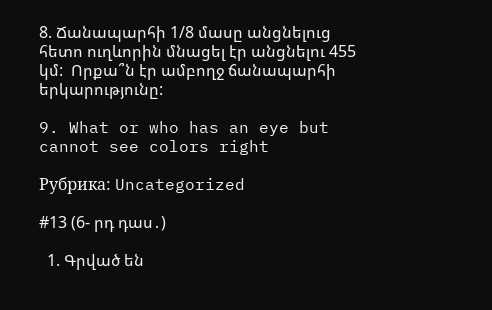8. Ճանապարհի 1/8 մասը անցնելուց հետո ուղևորին մնացել էր անցնելու 455 կմ:  Որքա՞ն էր ամբողջ ճանապարհի երկարությունը:

9. What or who has an eye but cannot see colors right

Рубрика: Uncategorized

#13 (6- րդ դաս․)

  1. Գրված են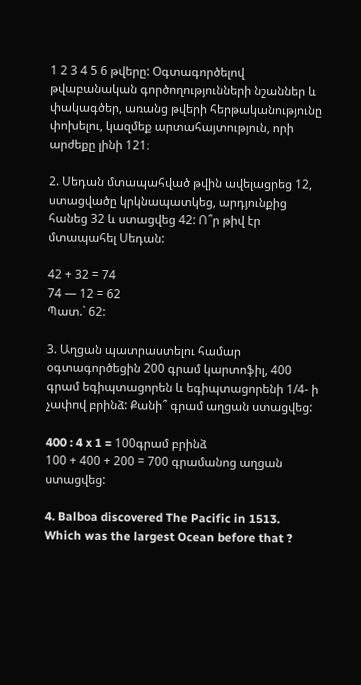1 2 3 4 5 6 թվերը: Օգտագործելով թվաբանական գործողությունների նշաններ և փակագծեր, առանց թվերի հերթականությունը փոխելու, կազմեք արտահայտություն, որի արժեքը լինի 121։

2. Սեդան մտապահված թվին ավելացրեց 12, ստացվածը կրկնապատկեց, արդյունքից հանեց 32 և ստացվեց 42: Ո՞ր թիվ էր մտապահել Սեդան:

42 + 32 = 74
74 — 12 = 62
Պատ.` 62:

3. Աղցան պատրաստելու համար օգտագործեցին 200 գրամ կարտոֆիլ, 400 գրամ եգիպտացորեն և եգիպտացորենի 1/4- ի չափով բրինձ: Քանի՞ գրամ աղցան ստացվեց:

400 : 4 x 1 = 100գրամ բրինձ
100 + 400 + 200 = 700 գրամանոց աղցան ստացվեց:

4. Balboa discovered The Pacific in 1513.  Which was the largest Ocean before that ?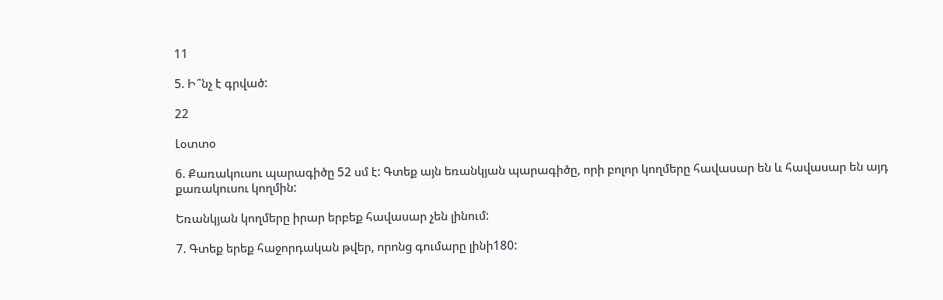11

5. Ի՞նչ է գրված:

22

Լօտտօ

6. Քառակուսու պարագիծը 52 սմ է: Գտեք այն եռանկյան պարագիծը, որի բոլոր կողմերը հավասար են և հավասար են այդ քառակուսու կողմին:

Եռանկյան կողմերը իրար երբեք հավասար չեն լինում:

7. Գտեք երեք հաջորդական թվեր, որոնց գումարը լինի180: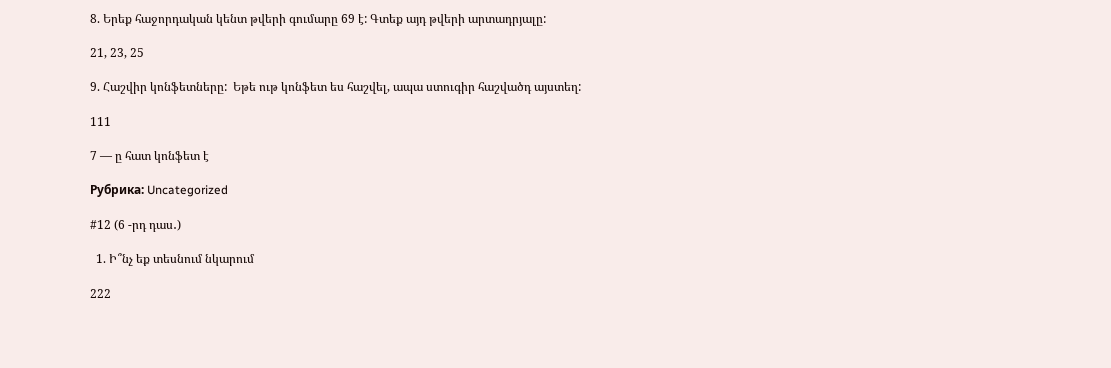8. Երեք հաջորդական կենտ թվերի գումարը 69 է: Գտեք այդ թվերի արտադրյալը:

21, 23, 25

9. Հաշվիր կոնֆետները:  Եթե ութ կոնֆետ ես հաշվել, ապա ստուգիր հաշվածդ այստեղ:

111

7 — ը հատ կոնֆետ է

Рубрика: Uncategorized

#12 (6 -րդ դաս․)

  1. Ի՞նչ եք տեսնում նկարում

222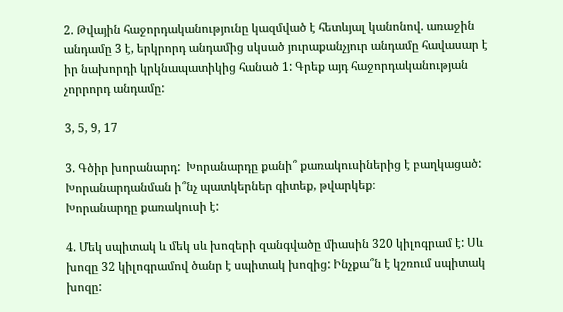2. Թվային հաջորդականությունը կազմված է հետևյալ կանոնով. առաջին անդամը 3 է, երկրորդ անդամից սկսած յուրաքանչյուր անդամը հավասար է իր նախորդի կրկնապատիկից հանած 1: Գրեք այդ հաջորդականության չորրորդ անդամը:

3, 5, 9, 17

3. Գծիր խորանարդ:  Խորանարդը քանի՞ քառակուսիներից է բաղկացած:  Խորանարդանման ի՞նչ պատկերներ գիտեք, թվարկեք։
Խորանարդը քառակուսի է:

4. Մեկ սպիտակ և մեկ սև խոզերի զանգվածը միասին 320 կիլոգրամ է: Սև խոզը 32 կիլոգրամով ծանր է սպիտակ խոզից: Ինչքա՞ն է կշռում սպիտակ խոզը: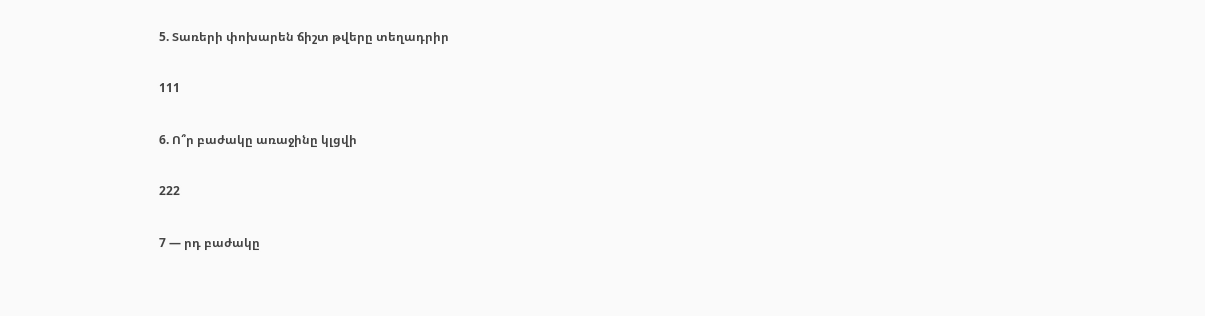5. Տառերի փոխարեն ճիշտ թվերը տեղադրիր

111

6. Ո՞ր բաժակը առաջինը կլցվի

222

7 — րդ բաժակը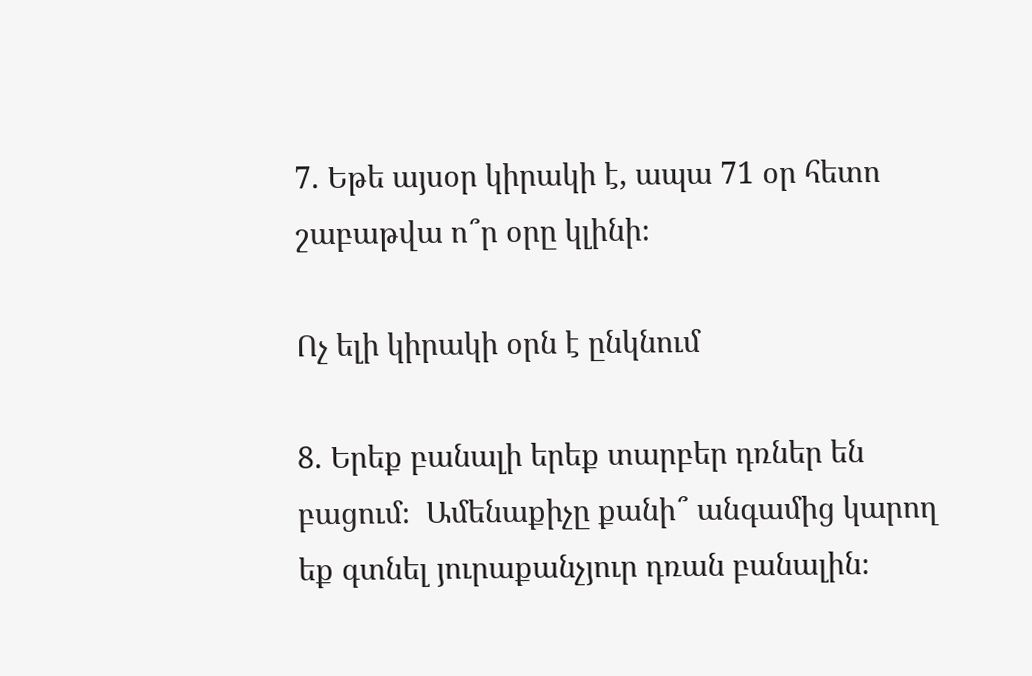7. Եթե այսօր կիրակի է, ապա 71 օր հետո շաբաթվա ո՞ր օրը կլինի։

Ոչ ելի կիրակի օրն է ընկնում

8. Երեք բանալի երեք տարբեր դռներ են բացում։  Ամենաքիչը քանի՞ անգամից կարող եք գտնել յուրաքանչյուր դռան բանալին։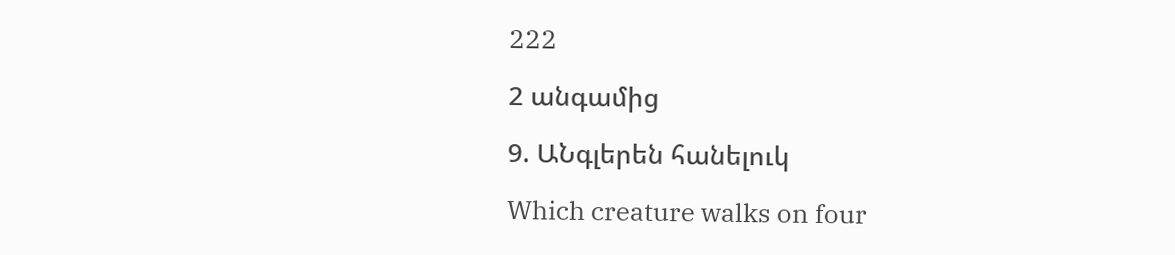222

2 անգամից

9. ԱՆգլերեն հանելուկ

Which creature walks on four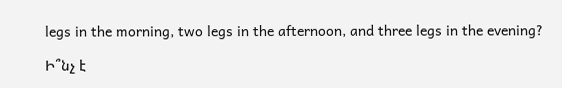legs in the morning, two legs in the afternoon, and three legs in the evening?

Ի՞նչ է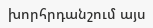խորհրդանշում այս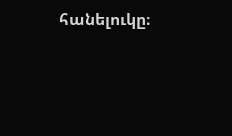հանելուկը։